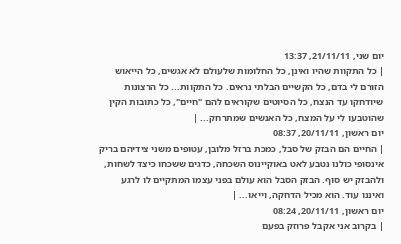יום שני, 21/11/11, 13:37
| כל התקוות שהיו ואינן, כל החלומות שלעולם לא אגשים, כל הייאוש הזורם לי בדם, כל הקשיים הבלתי נראים. כל התקוות... כל הרצונות שיודחקו עד הנצח, כל הסיוטים שקוראים להם "חיים", כל כתובות הקין שהוטבעו לי על המצח, כל האנשים שמתרחק... |
יום ראשון, 20/11/11, 08:37
| החיים הם הבזק של סבל, כמכת ברזל מלובן, עטופים משני צידיהם בריק אינסופי כולנו נטבע לאט באוקיינוס השכחה, כדגים ששכחו כיצד לשחות, ולהבזק יש סוף. הבזק הסבל הוא עולם בפני עצמו המתקיים לו לרגע ואיננו עוד. הוא מכיל הדחקה, וייאו... |
יום ראשון, 20/11/11, 08:24
| בקרוב אני אקבל פרוזק בפעם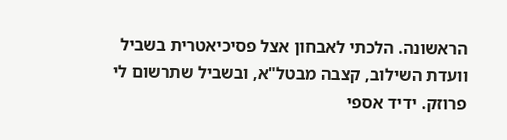הראשונה. הלכתי לאבחון אצל פסיכיאטרית בשביל וועדת השילוב, קצבה מבטל"א, ובשביל שתרשום לי פרוזק. ידיד אספי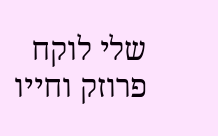שלי לוקח פרוזק וחייו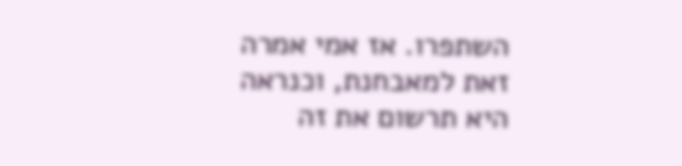השתפרו. אז אמי אמרה זאת למאבחנת, וכנראה היא תרשום את זה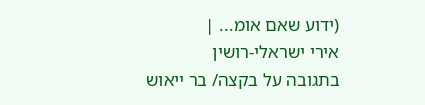(ידוע שאם אומ... |
אירי ישראלי-רושין
בתגובה על בקצה/ בר ייאוש